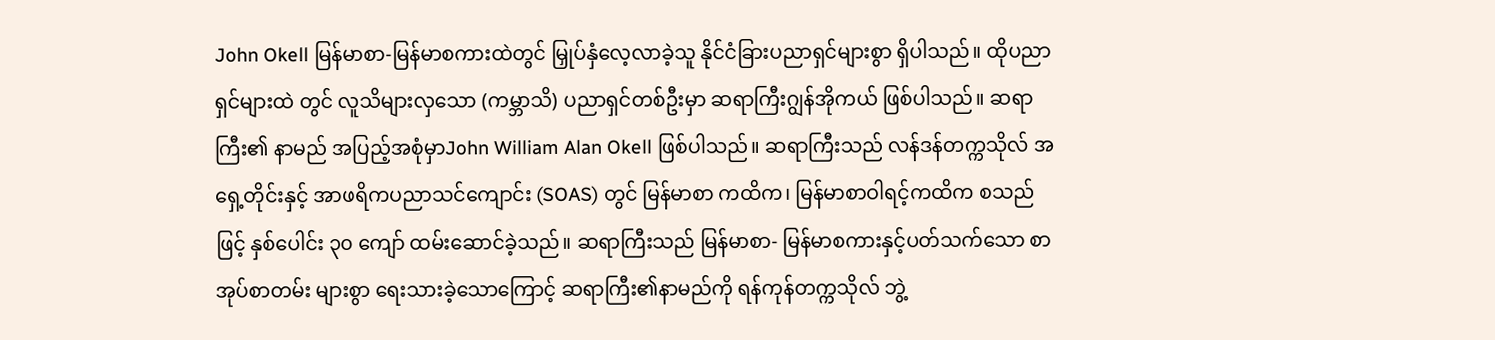John Okell မြန်မာစာ-မြန်မာစကားထဲတွင် မြှုပ်နှံလေ့လာခဲ့သူ နိုင်ငံခြားပညာရှင်များစွာ ရှိပါသည်။ ထိုပညာရှင်များထဲ တွင် လူသိများလှသော (ကမ္ဘာသိ) ပညာရှင်တစ်ဦးမှာ ဆရာကြီးဂျွန်အိုကယ် ဖြစ်ပါသည်။ ဆရာကြီး၏ နာမည် အပြည့်အစုံမှာJohn William Alan Okell ဖြစ်ပါသည်။ ဆရာကြီးသည် လန်ဒန်တက္ကသိုလ် အရှေ့တိုင်းနှင့် အာဖရိကပညာသင်ကျောင်း (SOAS) တွင် မြန်မာစာ ကထိက၊ မြန်မာစာဝါရင့်ကထိက စသည်ဖြင့် နှစ်ပေါင်း ၃၀ ကျော် ထမ်းဆောင်ခဲ့သည်။ ဆရာကြီးသည် မြန်မာစာ- မြန်မာစကားနှင့်ပတ်သက်သော စာအုပ်စာတမ်း များစွာ ရေးသားခဲ့သောကြောင့် ဆရာကြီး၏နာမည်ကို ရန်ကုန်တက္ကသိုလ် ဘွဲ့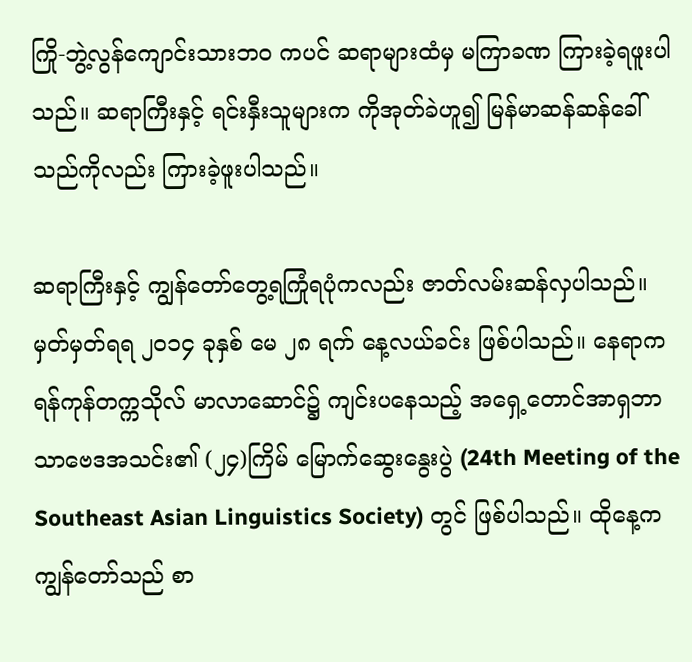ကြို-ဘွဲ့လွန်ကျောင်းသားဘဝ ကပင် ဆရာများထံမှ မကြာခဏ ကြားခဲ့ရဖူးပါသည်။ ဆရာကြီးနှင့် ရင်းနှီးသူများက ကိုအုတ်ခဲဟူ၍ မြန်မာဆန်ဆန်ခေါ်သည်ကိုလည်း ကြားခဲ့ဖူးပါသည်။

ဆရာကြီးနှင့် ကျွန်တော်တွေ့ရကြုံရပုံကလည်း ဇာတ်လမ်းဆန်လှပါသည်။ မှတ်မှတ်ရရ ၂၀၁၄ ခုနှစ် မေ ၂၈ ရက် နေ့လယ်ခင်း ဖြစ်ပါသည်။ နေရာက ရန်ကုန်တက္ကသိုလ် မာလာဆောင်၌ ကျင်းပနေသည့် အရှေ့တောင်အာရှဘာသာဗေဒအသင်း၏ (၂၄)ကြိမ် မြောက်ဆွေးနွေးပွဲ (24th Meeting of the Southeast Asian Linguistics Society) တွင် ဖြစ်ပါသည်။ ထိုနေ့က ကျွန်တော်သည် စာ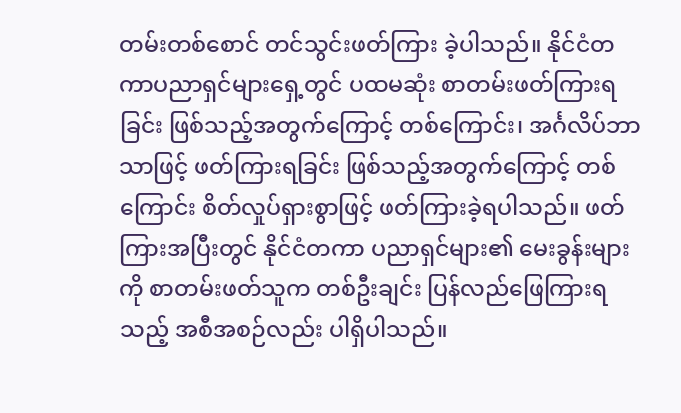တမ်းတစ်စောင် တင်သွင်းဖတ်ကြား ခဲ့ပါသည်။ နိုင်ငံတကာပညာရှင်များရှေ့တွင် ပထမဆုံး စာတမ်းဖတ်ကြားရခြင်း ဖြစ်သည့်အတွက်ကြောင့် တစ်ကြောင်း၊ အင်္ဂလိပ်ဘာသာဖြင့် ဖတ်ကြားရခြင်း ဖြစ်သည့်အတွက်ကြောင့် တစ်ကြောင်း စိတ်လှုပ်ရှားစွာဖြင့် ဖတ်ကြားခဲ့ရပါသည်။ ဖတ်ကြားအပြီးတွင် နိုင်ငံတကာ ပညာရှင်များ၏ မေးခွန်းများကို စာတမ်းဖတ်သူက တစ်ဦးချင်း ပြန်လည်ဖြေကြားရသည့် အစီအစဉ်လည်း ပါရှိပါသည်။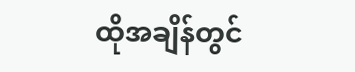ထိုအချိန်တွင်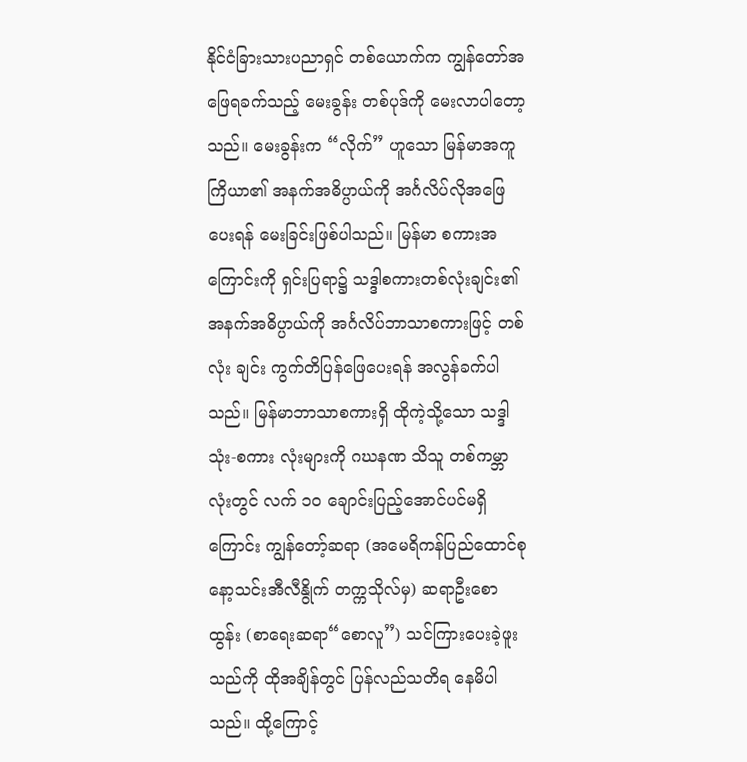နိုင်ငံခြားသားပညာရှင် တစ်ယောက်က ကျွန်တော်အဖြေရခက်သည့် မေးခွန်း တစ်ပုဒ်ကို မေးလာပါတော့သည်။ မေးခွန်းက “လိုက်” ဟူသော မြန်မာအကူကြိယာ၏ အနက်အဓိပ္ပာယ်ကို အင်္ဂလိပ်လိုအဖြေပေးရန် မေးခြင်းဖြစ်ပါသည်။ မြန်မာ စကားအကြောင်းကို ရှင်းပြရာ၌ သဒ္ဒါစကားတစ်လုံးချင်း၏ အနက်အဓိပ္ပာယ်ကို အင်္ဂလိပ်ဘာသာစကားဖြင့် တစ်လုံး ချင်း ကွက်တိပြန်ဖြေပေးရန် အလွန်ခက်ပါသည်။ မြန်မာဘာသာစကားရှိ ထိုကဲ့သို့သော သဒ္ဒါသုံး-စကား လုံးများကို ဂဃနဏ သိသူ တစ်ကမ္ဘာလုံးတွင် လက် ၁၀ ချောင်းပြည့်အောင်ပင်မရှိကြောင်း ကျွန်တော့်ဆရာ (အမေရိကန်ပြည်ထောင်စု နော့သင်းအီလီနွိုက် တက္ကသိုလ်မှ) ဆရာဦးစောထွန်း (စာရေးဆရာ“စောလူ”) သင်ကြားပေးခဲ့ဖူးသည်ကို ထိုအချိန်တွင် ပြန်လည်သတိရ နေမိပါသည်။ ထို့ကြောင့်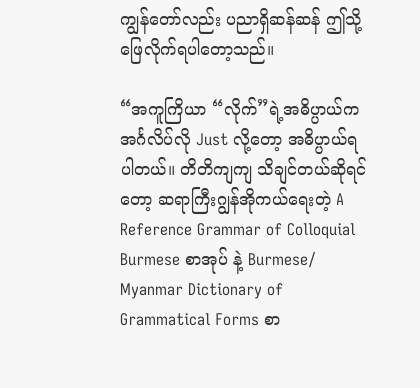ကျွန်တော်လည်း ပညာရှိဆန်ဆန် ဤသို့ ဖြေလိုက်ရပါတော့သည်။

“အကူကြိယာ “လိုက်”ရဲ့အဓိပ္ပာယ်က အင်္ဂလိပ်လို Just လို့တော့ အဓိပ္ပာယ်ရပါတယ်။ တိတိကျကျ သိချင်တယ်ဆိုရင်တော့ ဆရာကြီးဂျွန်အိုကယ်ရေးတဲ့ A Reference Grammar of Colloquial Burmese စာအုပ် နဲ့ Burmese/ Myanmar Dictionary of Grammatical Forms စာ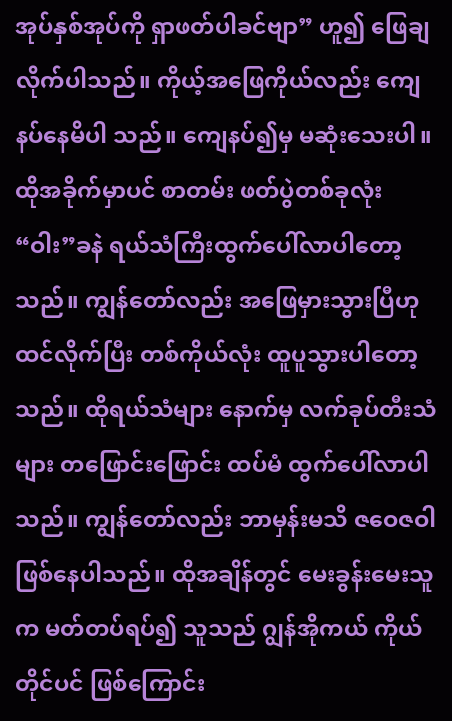အုပ်နှစ်အုပ်ကို ရှာဖတ်ပါခင်ဗျာ” ဟူ၍ ဖြေချလိုက်ပါသည်။ ကိုယ့်အဖြေကိုယ်လည်း ကျေနပ်နေမိပါ သည်။ ကျေနပ်၍မှ မဆုံးသေးပါ။ ထိုအခိုက်မှာပင် စာတမ်း ဖတ်ပွဲတစ်ခုလုံး “ဝါး”ခနဲ ရယ်သံကြီးထွက်ပေါ်လာပါတော့ သည်။ ကျွန်တော်လည်း အဖြေမှားသွားပြီဟု ထင်လိုက်ပြီး တစ်ကိုယ်လုံး ထူပူသွားပါတော့သည်။ ထိုရယ်သံများ နောက်မှ လက်ခုပ်တီးသံများ တဖြောင်းဖြောင်း ထပ်မံ ထွက်ပေါ်လာပါသည်။ ကျွန်တော်လည်း ဘာမှန်းမသိ ဇဝေဇဝါ ဖြစ်နေပါသည်။ ထိုအချိန်တွင် မေးခွန်းမေးသူက မတ်တပ်ရပ်၍ သူသည် ဂျွန်အိုကယ် ကိုယ်တိုင်ပင် ဖြစ်ကြောင်း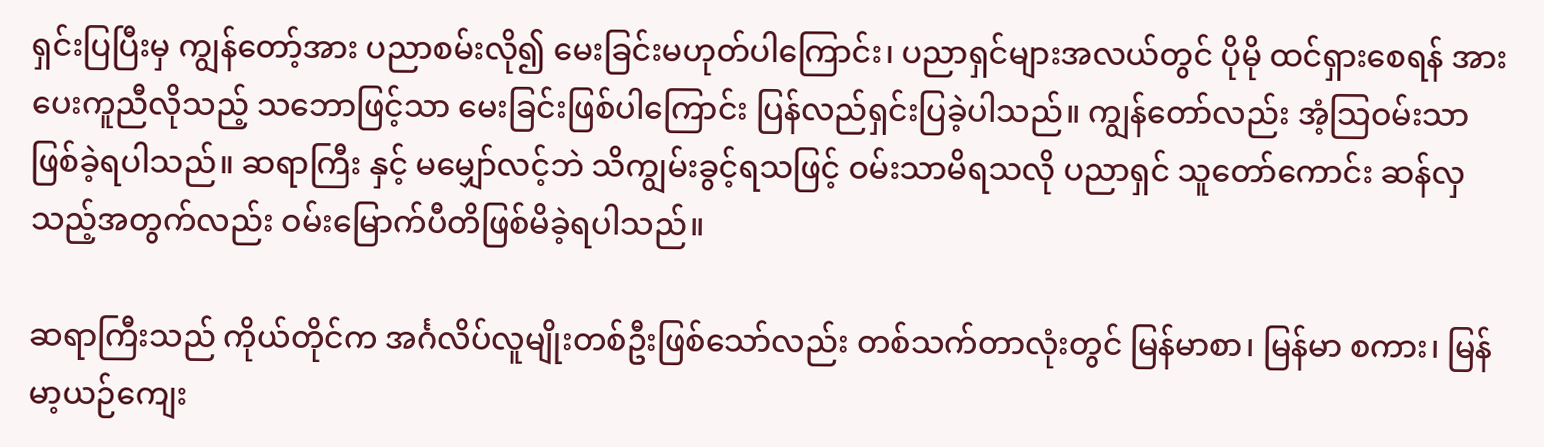ရှင်းပြပြီးမှ ကျွန်တော့်အား ပညာစမ်းလို၍ မေးခြင်းမဟုတ်ပါကြောင်း၊ ပညာရှင်များအလယ်တွင် ပိုမို ထင်ရှားစေရန် အားပေးကူညီလိုသည့် သဘောဖြင့်သာ မေးခြင်းဖြစ်ပါကြောင်း ပြန်လည်ရှင်းပြခဲ့ပါသည်။ ကျွန်တော်လည်း အံ့သြဝမ်းသာ ဖြစ်ခဲ့ရပါသည်။ ဆရာကြီး နှင့် မမျှော်လင့်ဘဲ သိကျွမ်းခွင့်ရသဖြင့် ဝမ်းသာမိရသလို ပညာရှင် သူတော်ကောင်း ဆန်လှသည့်အတွက်လည်း ဝမ်းမြောက်ပီတိဖြစ်မိခဲ့ရပါသည်။

ဆရာကြီးသည် ကိုယ်တိုင်က အင်္ဂလိပ်လူမျိုးတစ်ဦးဖြစ်သော်လည်း တစ်သက်တာလုံးတွင် မြန်မာစာ၊ မြန်မာ စကား၊ မြန်မာ့ယဉ်ကျေး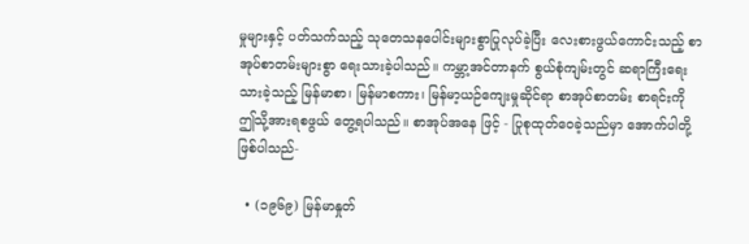မှုများနှင့် ပတ်သက်သည့် သုတေသနပေါင်းများစွာပြုလုပ်ခဲ့ပြီး လေးစားဖွယ်ကောင်းသည့် စာအုပ်စာတမ်းများစွာ ရေးသားခဲ့ပါသည်။ ကမ္ဘာ့အင်တာနက် စွယ်စုံကျမ်းတွင် ဆရာကြီးရေးသားခဲ့သည့် မြန်မာစာ၊ မြန်မာစကား၊ မြန်မာ့ယဉ်ကျေးမှုဆိုင်ရာ စာအုပ်စာတမ်း စာရင်းကို ဤသို့အားရစဖွယ် တွေ့ရပါသည်။ စာအုပ်အနေ ဖြင့် - ပြုစုထုတ်ဝေခဲ့သည်မှာ အောက်ပါတို့ ဖြစ်ပါသည်-

  • (၁၉၆၉) မြန်မာနှုတ်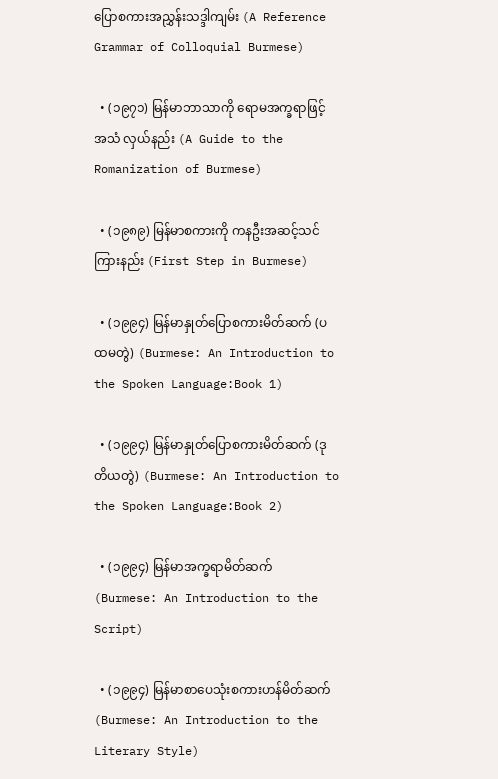ပြောစကားအညွှန်းသဒ္ဒါကျမ်း (A Reference Grammar of Colloquial Burmese)

  • (၁၉၇၁) မြန်မာဘာသာကို ရောမအက္ခရာဖြင့် အသံ လှယ်နည်း (A Guide to the Romanization of Burmese)

  • (၁၉၈၉) မြန်မာစကားကို ကနဦးအဆင့်သင်ကြားနည်း (First Step in Burmese)

  • (၁၉၉၄) မြန်မာနှုတ်ပြောစကားမိတ်ဆက် (ပထမတွဲ) (Burmese: An Introduction to the Spoken Language:Book 1)

  • (၁၉၉၄) မြန်မာနှုတ်ပြောစကားမိတ်ဆက် (ဒုတိယတွဲ) (Burmese: An Introduction to the Spoken Language:Book 2)

  • (၁၉၉၄) မြန်မာအက္ခရာမိတ်ဆက် (Burmese: An Introduction to the Script)

  • (၁၉၉၄) မြန်မာစာပေသုံးစကားဟန်မိတ်ဆက် (Burmese: An Introduction to the Literary Style)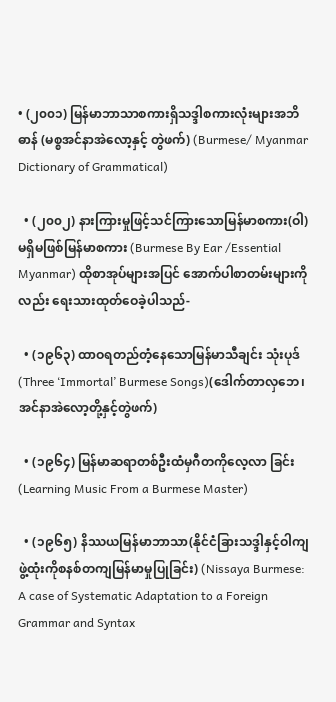• (၂၀၀၁) မြန်မာဘာသာစကားရှိသဒ္ဒါစကားလုံးများအဘိဓာန် (မစ္စအင်နာအဲလော့နှင့် တွဲဖက်) (Burmese/ Myanmar Dictionary of Grammatical)

  • (၂၀၀၂) နားကြားမှုဖြင့်သင်ကြားသောမြန်မာစကား(ဝါ) မရှိမဖြစ်မြန်မာစကား (Burmese By Ear /Essential Myanmar) ထိုစာအုပ်များအပြင် အောက်ပါစာတမ်းများကိုလည်း ရေးသားထုတ်ဝေခဲ့ပါသည်-

  • (၁၉၆၃) ထာဝရတည်တံ့နေသောမြန်မာသီချင်း သုံးပုဒ် (Three ‘Immortal’ Burmese Songs)(ဒေါက်တာလှဘေ၊ အင်နာအဲလော့တို့နှင့်တွဲဖက်)

  • (၁၉၆၄) မြန်မာဆရာတစ်ဦးထံမှဂီတကိုလေ့လာ ခြင်း(Learning Music From a Burmese Master)

  • (၁၉၆၅) နိဿယမြန်မာဘာသာ(နိုင်ငံခြားသဒ္ဒါနှင့်ဝါကျဖွဲ့ထုံးကိုစနစ်တကျမြန်မာမှုပြုခြင်း) (Nissaya Burmese: A case of Systematic Adaptation to a Foreign Grammar and Syntax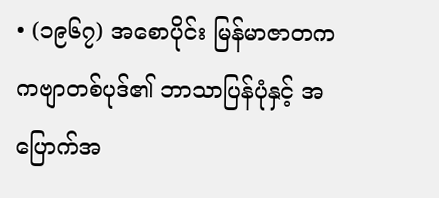• (၁၉၆၇) အစောပိုင်း မြန်မာဇာတကကဗျာတစ်ပုဒ်၏ ဘာသာပြန်ပုံနှင့် အပြောက်အ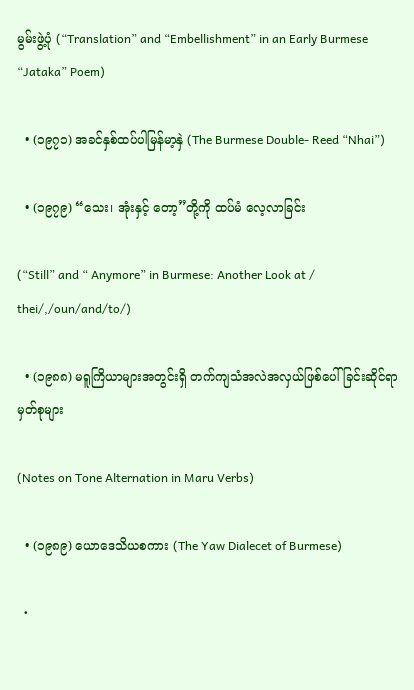မွမ်းဖွဲ့ပုံ (“Translation” and “Embellishment” in an Early Burmese “Jataka” Poem)

  • (၁၉၇၁) အခင်နှစ်ထပ်ပါမြန်မာ့နှဲ (The Burmese Double- Reed “Nhai”)

  • (၁၉၇၉) “သေး၊ အုံးနှင့် တော့”တို့ကို ထပ်မံ လေ့လာခြင်း

(“Still” and “ Anymore” in Burmese: Another Look at / thei/,/oun/and/to/)

  • (၁၉၈၈) မရူကြိယာများအတွင်းရှိ တက်ကျသံအလဲအလှယ်ဖြစ်ပေါ်ခြင်းဆိုင်ရာမှတ်စုများ

(Notes on Tone Alternation in Maru Verbs)

  • (၁၉၈၉) ယောဒေသိယစကား (The Yaw Dialecet of Burmese)

  •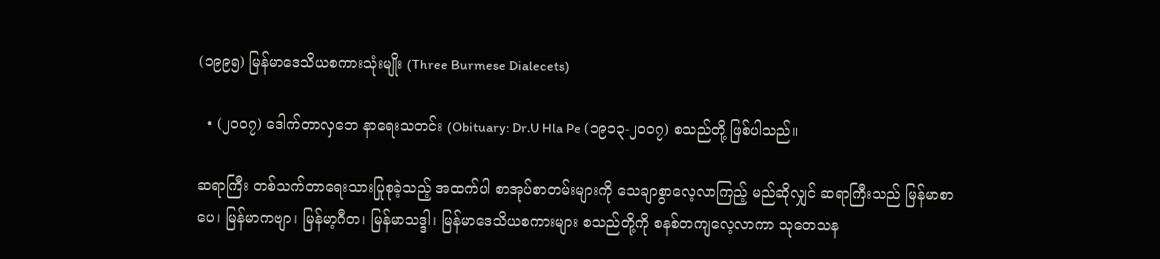(၁၉၉၅) မြန်မာဒေသိယစကားသုံးမျိုး (Three Burmese Dialecets)

  • (၂၀၀၇) ဒေါက်တာလှဘေ နာရေးသတင်း (Obituary: Dr.U Hla Pe (၁၉၁၃-၂၀၀၇) စသည်တို့ ဖြစ်ပါသည်။

ဆရာကြီး တစ်သက်တာရေးသားပြုစုခဲ့သည့် အထက်ပါ စာအုပ်စာတမ်းများကို သေချာစွာလေ့လာကြည့် မည်ဆိုလျှင် ဆရာကြီးသည် မြန်မာစာပေ၊ မြန်မာကဗျာ၊ မြန်မာ့ဂီတ၊ မြန်မာသဒ္ဒါ၊ မြန်မာဒေသိယစကားများ စသည်တို့ကို စနစ်တကျလေ့လာကာ သုတေသန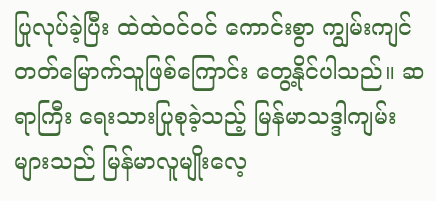ပြုလုပ်ခဲ့ပြီး ထဲထဲဝင်ဝင် ကောင်းစွာ ကျွမ်းကျင် တတ်မြောက်သူဖြစ်ကြောင်း တွေ့နိုင်ပါသည်။ ဆရာကြီး ရေးသားပြုစုခဲ့သည့် မြန်မာသဒ္ဒါကျမ်းများသည် မြန်မာလူမျိုးလေ့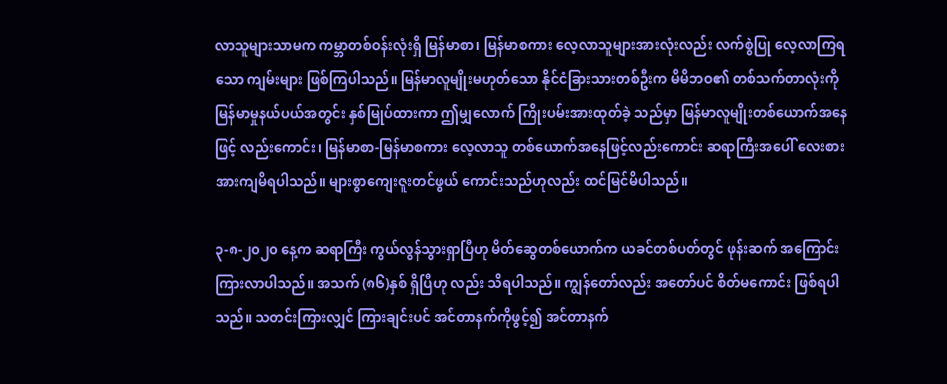လာသူများသာမက ကမ္ဘာတစ်ဝန်းလုံးရှိ မြန်မာစာ၊ မြန်မာစကား လေ့လာသူများအားလုံးလည်း လက်စွဲပြု လေ့လာကြရသော ကျမ်းများ ဖြစ်ကြပါသည်။ မြန်မာလူမျိုးမဟုတ်သော နိုင်ငံခြားသားတစ်ဦးက မိမိဘဝ၏ တစ်သက်တာလုံးကို မြန်မာမှုနယ်ပယ်အတွင်း နှစ်မြုပ်ထားကာ ဤမျှလောက် ကြိုးပမ်းအားထုတ်ခဲ့ သည်မှာ မြန်မာလူမျိုးတစ်ယောက်အနေဖြင့် လည်းကောင်း၊ မြန်မာစာ-မြန်မာစကား လေ့လာသူ တစ်ယောက်အနေဖြင့်လည်းကောင်း ဆရာကြီးအပေါ် လေးစားအားကျမိရပါသည်။ များစွာကျေးဇူးတင်ဖွယ် ကောင်းသည်ဟုလည်း ထင်မြင်မိပါသည်။

၃-၈-၂၀၂၀ နေ့က ဆရာကြီး ကွယ်လွန်သွားရှာပြီဟု မိတ်ဆွေတစ်ယောက်က ယခင်တစ်ပတ်တွင် ဖုန်းဆက် အကြောင်းကြားလာပါသည်။ အသက် (၈၆)နှစ် ရှိပြီဟု လည်း သိရပါသည်။ ကျွန်တော်လည်း အတော်ပင် စိတ်မကောင်း ဖြစ်ရပါသည်။ သတင်းကြားလျှင် ကြားချင်းပင် အင်တာနက်ကိုဖွင့်၍ အင်တာနက်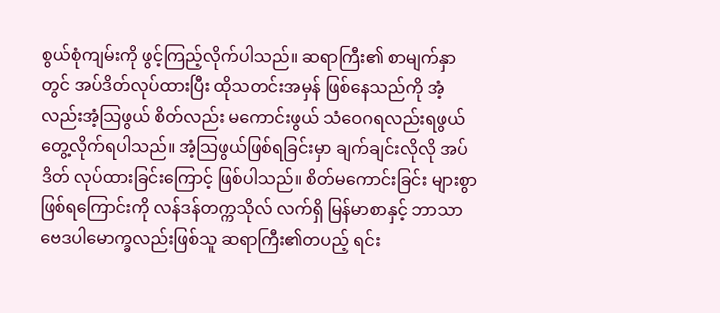စွယ်စုံကျမ်းကို ဖွင့်ကြည့်လိုက်ပါသည်။ ဆရာကြီး၏ စာမျက်နှာတွင် အပ်ဒိတ်လုပ်ထားပြီး ထိုသတင်းအမှန် ဖြစ်နေသည်ကို အံ့လည်းအံ့သြဖွယ် စိတ်လည်း မကောင်းဖွယ် သံဝေဂရလည်းရဖွယ် တွေ့လိုက်ရပါသည်။ အံ့သြဖွယ်ဖြစ်ရခြင်းမှာ ချက်ချင်းလိုလို အပ်ဒိတ် လုပ်ထားခြင်းကြောင့် ဖြစ်ပါသည်။ စိတ်မကောင်းခြင်း များစွာ ဖြစ်ရကြောင်းကို လန်ဒန်တက္ကသိုလ် လက်ရှိ မြန်မာစာနှင့် ဘာသာဗေဒပါမောက္ခလည်းဖြစ်သူ ဆရာကြီး၏တပည့် ရင်း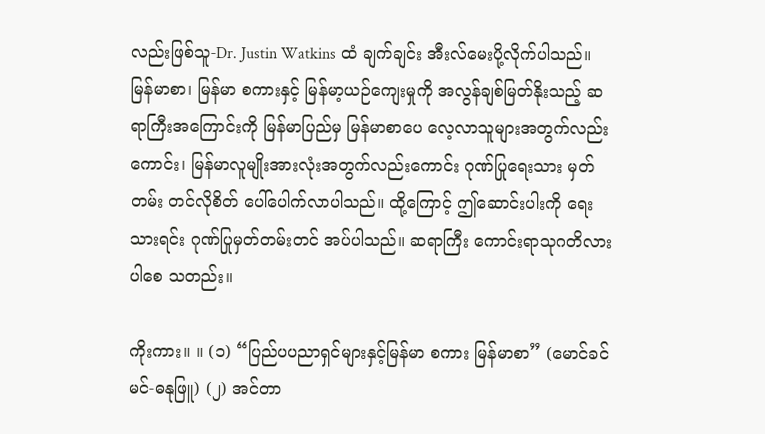လည်းဖြစ်သူ-Dr. Justin Watkins ထံ ချက်ချင်း အီးလ်မေးပို့လိုက်ပါသည်။ မြန်မာစာ၊ မြန်မာ စကားနှင့် မြန်မာ့ယဉ်ကျေးမှုကို အလွန်ချစ်မြတ်နိုးသည့် ဆရာကြီးအကြောင်းကို မြန်မာပြည်မှ မြန်မာစာပေ လေ့လာသူများအတွက်လည်းကောင်း၊ မြန်မာလူမျိုးအားလုံးအတွက်လည်းကောင်း ဂုဏ်ပြုရေးသား မှတ်တမ်း တင်လိုစိတ် ပေါ်ပေါက်လာပါသည်။ ထို့ကြောင့် ဤဆောင်းပါးကို ရေးသားရင်း ဂုဏ်ပြုမှတ်တမ်းတင် အပ်ပါသည်။ ဆရာကြီး ကောင်းရာသုဂတိလားပါစေ သတည်း။

ကိုးကား။ ။ (၁) “ပြည်ပပညာရှင်များနှင့်မြန်မာ စကား မြန်မာစာ” (မောင်ခင်မင်-ဓနုဖြူ) (၂) အင်တာ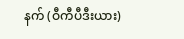နက် (ဝီကီပီဒီးယား)